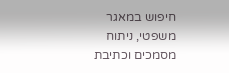חיפוש במאגר משפטי, ניתוח מסמכים וכתיבת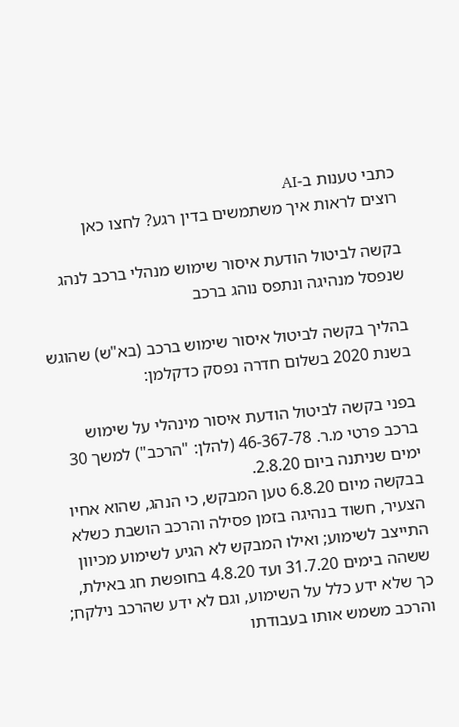כתבי טענות ב-AI
רוצים לראות איך משתמשים בדין רגע? לחצו כאן

בקשה לביטול הודעת איסור שימוש מנהלי ברכב לנהג שנפסל מנהיגה ונתפס נוהג ברכב

בהליך בקשה לביטול איסור שימוש ברכב (בא"ש) שהוגש בשנת 2020 בשלום חדרה נפסק כדקלמן:

בפני בקשה לביטול הודעת איסור מינהלי על שימוש ברכב פרטי מ.ר. 46-367-78 (להלן: "הרכב") למשך 30 ימים שניתנה ביום 2.8.20.
בבקשה מיום 6.8.20 טען המבקש, כי הנהג, שהוא אחיו הצעיר, חשוד בנהיגה בזמן פסילה והרכב הושבת כשלא התייצב לשימוע; ואילו המבקש לא הגיע לשימוע מכיוון ששהה בימים 31.7.20 ועד 4.8.20 בחופשת חג באילת, כך שלא ידע כלל על השימוע, וגם לא ידע שהרכב נילקח; והרכב משמש אותו בעבודתו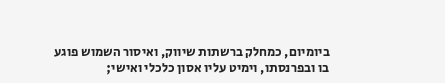ביומיום, כמחלק ברשתות שיווק, ואיסור השמוש פוגע בו ובפרנסתו, וימיט עליו אסון כלכלי ואישי;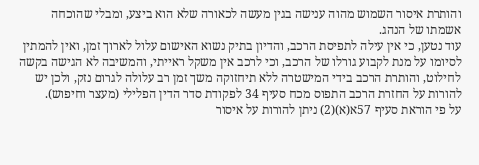והותרת איסור השמוש מהוה ענישה בגין מעשה לכאורה שלא הוא ביצע, ומבלי שהוכחה אשמתו של הנהג.
עוד נטען, כי אין עילה לתפיסת הרכב, והדיון בתיק נשוא האישום עלול לארוך זמן, ואין להמתין לסיומו על מנת לקבוע גורלו של הרכב, וכי לרכב אין משקל ראייתי, והמשיבה לא הגישה בקשה לחילוט, והותרת הרכב בידי המישטרה ללא תיחזוקה משך זמן רב עלולה לגרום נזק, ולכן יש להורות על החזרת הרכב התפוס מכח סעיף 34 לפקודת סדר הדין הפלילי (מעצר וחיפוש).
על פי הוראת סעיף 57א(א)(2) ניתן להורות על איסור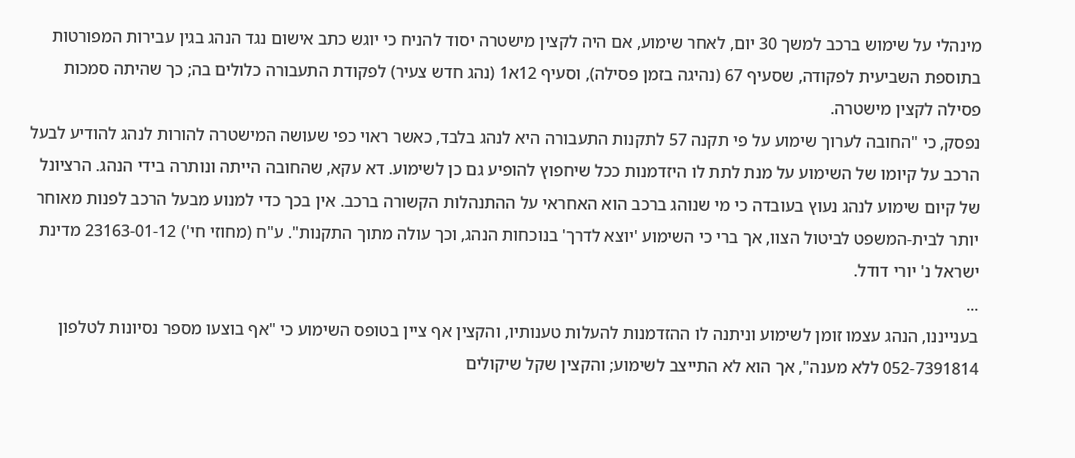מינהלי על שימוש ברכב למשך 30 יום, לאחר שימוע, אם היה לקצין מישטרה יסוד להניח כי יוגש כתב אישום נגד הנהג בגין עבירות המפורטות בתוספת השביעית לפקודה, שסעיף 67 (נהיגה בזמן פסילה), וסעיף 12א1 (נהג חדש צעיר) לפקודת התעבורה כלולים בה; כך שהיתה סמכות פסילה לקצין מישטרה.
נפסק, כי "החובה לערוך שימוע על פי תקנה 57 לתקנות התעבורה היא לנהג בלבד, כאשר ראוי כפי שעושה המישטרה להורות לנהג להודיע לבעל הרכב על קיומו של השימוע על מנת לתת לו היזדמנות ככל שיחפוץ להופיע גם כן לשימוע. דא עקא, שהחובה הייתה ונותרה בידי הנהג. הרציונל של קיום שימוע לנהג נעוץ בעובדה כי מי שנוהג ברכב הוא האחראי על ההתנהלות הקשורה ברכב. אין בכך כדי למנוע מבעל הרכב לפנות מאוחר יותר לבית-המשפט לביטול הצוו, אך ברי כי השימוע 'יוצא לדרך' בנוכחות הנהג, וכך עולה מתוך התקנות". ע"ח (מחוזי חי') 23163-01-12 מדינת ישראל נ' יורי דודל.
...
בענייננו, הנהג עצמו זומן לשימוע וניתנה לו ההזדמנות להעלות טענותיו, והקצין אף ציין בטופס השימוע כי "אף בוצעו מספר נסיונות לטלפון 052-7391814 ללא מענה", אך הוא לא התייצב לשימוע; והקצין שקל שיקולים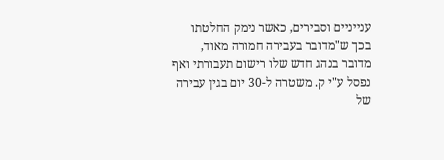ענייניים וסבירים, כאשר נימק החלטתו בכך ש"מדובר בעבירה חמורה מאוד, מדובר בנהג חדש שלו רישום תעבורתי ואף נפסל ע"י ק. משטרה ל-30 יום בגין עבירה של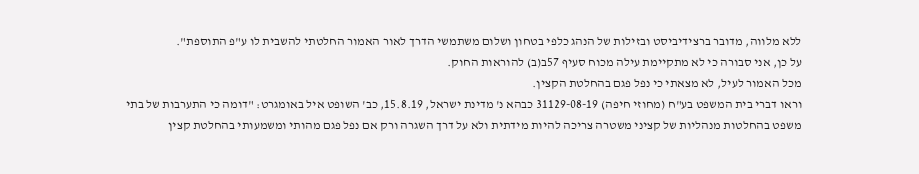ללא מלווה, מדובר ברצידיביסט ובזילות של הנהג כלפי בטחון ושלום משתמשי הדרך לאור האמור החלטתי להשבית לו ע"פ התוספת".
על כן, אני סבורה כי לא מתקיימת עילה מכוח סעיף 57ב(ב) להוראות החוק.
מכל האמור לעיל, לא מצאתי כי נפל פגם בהחלטת הקצין.
וראו דברי בית המשפט בע"ח (מחוזי חיפה) 31129-08-19 כבהא נ' מדינת ישראל, 15.8.19, כב' השופט איל באומגרט: "דומה כי התערבות של בתי משפט בהחלטות מנהליות של קציני משטרה צריכה להיות מידתית ולא על דרך השגרה ורק אם נפל פגם מהותי ומשמעותי בהחלטת קצין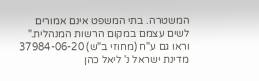המשטרה. בתי המשפט אינם אמורים לשים עצמם במקום הרשות המנהלית." וראו גם ע"ח (מחוזי ב"ש) 37984-06-20 מדינת ישראל נ' ליאל כהן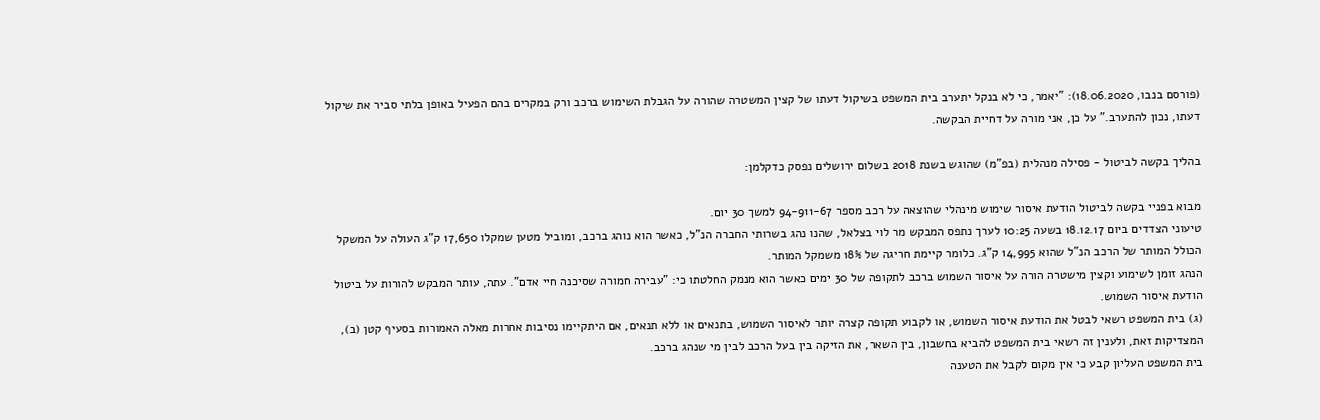(פורסם בנבו, 18.06.2020): "יאמר, כי לא בנקל יתערב בית המשפט בשיקול דעתו של קצין המשטרה שהורה על הגבלת השימוש ברכב ורק במקרים בהם הפעיל באופן בלתי סביר את שיקול דעתו, נכון להתערב." על כן, אני מורה על דחיית הבקשה.

בהליך בקשה לביטול - פסילה מנהלית (בפ"מ) שהוגש בשנת 2018 בשלום ירושלים נפסק כדקלמן:

מבוא בפניי בקשה לביטול הודעת איסור שימוש מינהלי שהוצאה על רכב מספר 94-911-67 למשך 30 יום.
טיעוני הצדדים ביום 18.12.17 בשעה 10:25 לערך נתפס המבקש מר לוי בצלאל, שהנו נהג בשרותי החברה הנ"ל, כאשר הוא נוהג ברכב, ומוביל מטען שמקלו 17,650 ק"ג העולה על המשקל הכולל המותר של הרכב הנ"ל שהוא 14,995 ק"ג. כלומר קיימת חריגה של 18% משמקל המותר.
הנהג זומן לשימוע וקצין מישטרה הורה על איסור השמוש ברכב לתקופה של 30 ימים כאשר הוא מנמק החלטתו כי: "עבירה חמורה שסיכנה חיי אדם". עתה, עותר המבקש להורות על ביטול הודעת איסור השמוש.
(ג) בית המשפט רשאי לבטל את הודעת איסור השמוש, או לקבוע תקופה קצרה יותר לאיסור השמוש, בתנאים או ללא תנאים, אם היתקיימו נסיבות אחרות מאלה האמורות בסעיף קטן (ב), המצדיקות זאת, ולענין זה רשאי בית המשפט להביא בחשבון, בין השאר, את הזיקה בין בעל הרכב לבין מי שנהג ברכב.
בית המשפט העליון קבע כי אין מקום לקבל את הטענה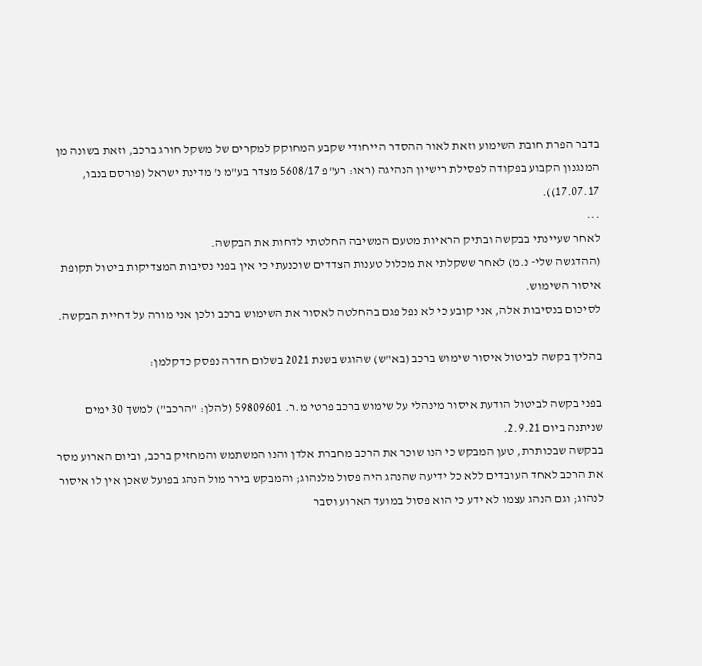בדבר הפרת חובת השימוע וזאת לאור ההסדר הייחודי שקבע המחוקק למקרים של משקל חורג ברכב, וזאת בשונה מן המנגנון הקבוע בפקודה לפסילת רישיון הנהיגה (ראו: רע"פ 5608/17 מצדר בע"מ נ' מדינת ישראל (פורסם בנבו, 17.07.17)).
...
לאחר שעיינתי בבקשה ובתיק הראיות מטעם המשיבה החלטתי לדחות את הבקשה.
(ההדגשה שלי- נ.מ) לאחר ששקלתי את מכלול טענות הצדדים שוכנעתי כי אין בפני נסיבות המצדיקות ביטול תקופת איסור השימוש.
לסיכום בנסיבות אלה, אני קובע כי לא נפל פגם בהחלטה לאסור את השימוש ברכב ולכן אני מורה על דחיית הבקשה.

בהליך בקשה לביטול איסור שימוש ברכב (בא"ש) שהוגש בשנת 2021 בשלום חדרה נפסק כדקלמן:

בפני בקשה לביטול הודעת איסור מינהלי על שימוש ברכב פרטי מ.ר. 59809601 (להלן: "הרכב") למשך 30 ימים שניתנה ביום 2.9.21.
בבקשה שבכותרת, טען המבקש כי הנו שוכר את הרכב מחברת אלדן והנו המשתמש והמחזיק ברכב, וביום הארוע מסר את הרכב לאחד העובדים ללא כל ידיעה שהנהג היה פסול מלנהוג; והמבקש בירר מול הנהג בפועל שאכן אין לו איסור לנהוג; וגם הנהג עצמו לא ידע כי הוא פסול במועד הארוע וסבר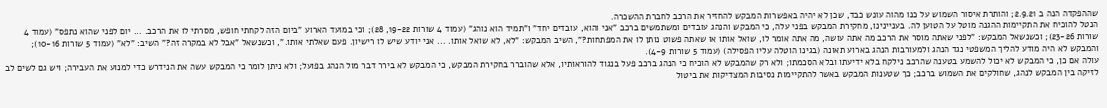שההפקדה הנה ב 2.9.21; והותרת איסור השמוש על כנו מהוה עונש כבד, שכן לא יהיה באפשרות המבקש להחזיר את הרכב לחברת ההשכרה.
הנטל להוכיח את התקיימות ההגנה מוטל על הטוען לה. בעניינינו, מחקירת המבקש בפני עלה, כי המבקש והנהג עובדים ומשתמשים ברכב "אני והוא, עובדים יחד" ו"תמיד הוא נוהג" (עמוד 4 שורות 19-22, 28); וכי במועד הארוע "ביום הזה לקחתי חופש, מסרתי לו את הרכב. ... יום לפני שהוא נתפס" (עמוד 4 שורות 23-26); וכשנשאל המבקש: "לפני שאתה מוסר את הרכב מה אתה עושה, מה אתה אומר לו, שואל אותו או שאתה פשוט נותן לו את המפתחות?", השיב המבקש: "לא, לא שואל אותו. ... אני יודע שיש לו רישיון. פעם שאלתי אותו.", וכשנשאל "אבל לא במקרה זה?" השיב: "לא" (עמוד 5 שורות 10-16); והמבקש לא היה מודע להליך המשפטי נגד הנהג ולמעורבות הנהג בארוע תאונה (בגינו הוטלה עליו הפסילה) (עמוד 5 שורות 4-9).
עולה אם כן, כי המבקש לא יכול להשמע בטענה שהרכב נילקח בלא ידיעתו ובלא הסכמתו; ולא רק שהמבקש לא הוכיח כי הנהג ברכב פעל בנגוד להוראותיו, אלא שהוברר בחקירת המבקש, כי המבקש לא בירר דבר מול הנהג בפועל; ולא ניתן לומר כי המבקש עשה את הנידרש כדי למנוע את העבירה; ויש גם לשים לב לזיקה בין המבקש לנהג, שחולקים את השמוש ברכב; כך שטענות המבקש באשר להתקיימות נסיבות המצדיקות את ביטול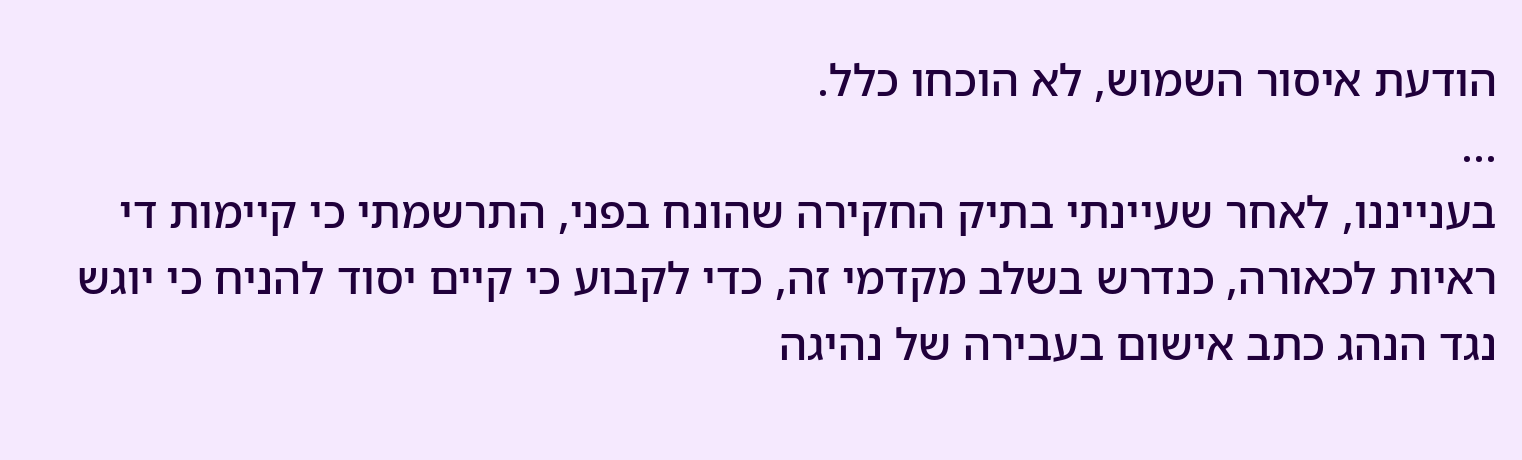הודעת איסור השמוש, לא הוכחו כלל.
...
בענייננו, לאחר שעיינתי בתיק החקירה שהונח בפני, התרשמתי כי קיימות די ראיות לכאורה, כנדרש בשלב מקדמי זה, כדי לקבוע כי קיים יסוד להניח כי יוגש נגד הנהג כתב אישום בעבירה של נהיגה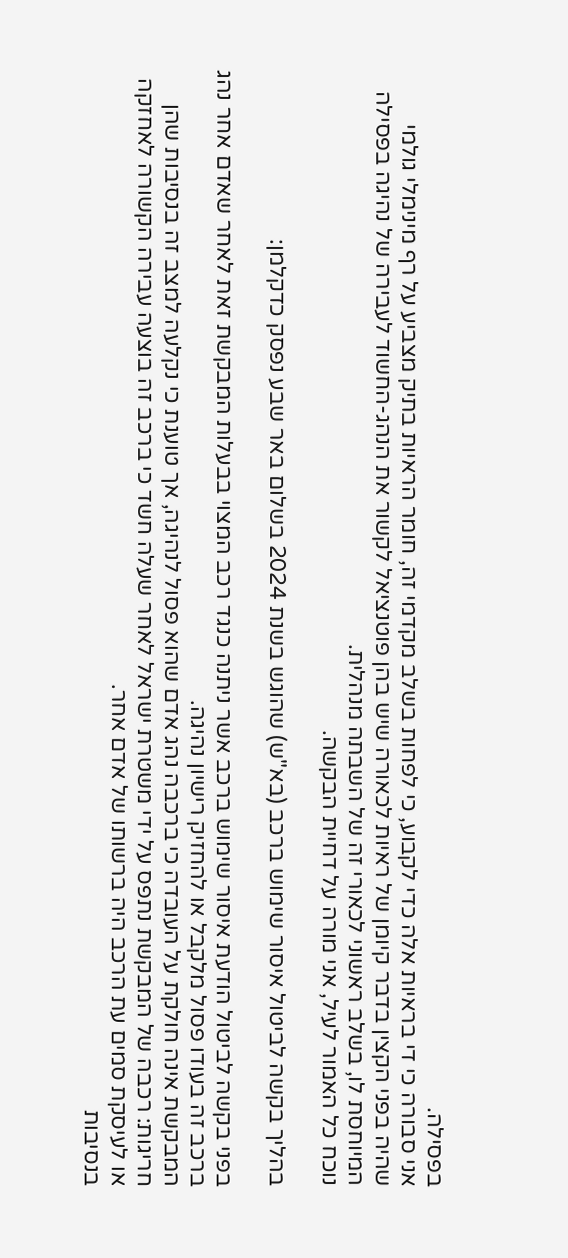בפסילה.
אני סבורה כי די בראיות אלה כדי לקבוע, כי לפחות בשלב מקדמי זה, חומר הראיות בתיק מצביע על רף מינימלי גולמי שהיה בפני הקצין בדבר קיומן של ראיות לכאורה שיש בהן פוטנציאל לקשור את הנהג-החשוד לעבירה של נהיגה בפסילה המיוחסת לו, בשלב ראשוני לכאורי זה של השבתה מנהלית.
נוכח כל האמור לעיל, אני מורה על דחיית הבקשה.

בהליך בקשה לביטול איסור שימוש ברכב (בא"ש) שהוגש בשנת 2024 בשלום באר שבע נפסק כדקלמן:

בפני בקשה לביטול הודעת איסור שימוש ברכב אשר ניתנה כנגד רכב המצוי בבעלות המבקשת זאת לאחר שאדם אחר נהג ברכב זה בעודו פסול מלקבל או להחזיק רישיון נהיגה.
המבקשת אינה חולקת על העובדה כי ברכבה נהג אדם שהוא פסול לנהיגה, אך טוענת כי נקלעה למצב זה בנסיבות שהן חריגות: רכבה של המבקשת נתפס על ידי משטרת ישראל לאחר שעלה חשד כי ברכב זה בוצעה עבירה הקשורה לאחזקה או לעיסקת סמים עת הרכב היה ברשותו של אדם אחר.
בנסיבות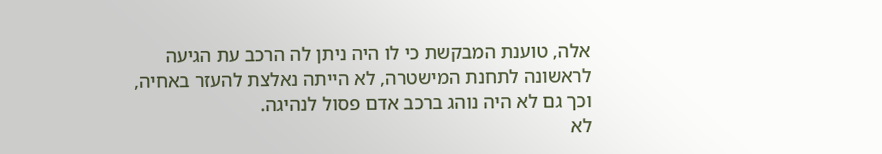אלה, טוענת המבקשת כי לו היה ניתן לה הרכב עת הגיעה לראשונה לתחנת המישטרה, לא הייתה נאלצת להעזר באחיה, וכך גם לא היה נוהג ברכב אדם פסול לנהיגה.
לא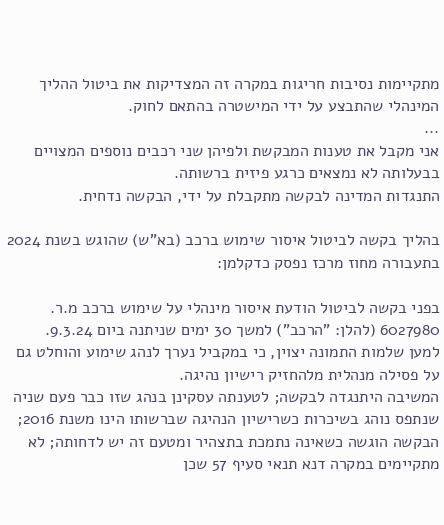מתקיימות נסיבות חריגות במקרה זה המצדיקות את ביטול ההליך המינהלי שהתבצע על ידי המישטרה בהתאם לחוק.
...
אני מקבל את טענות המבקשת ולפיהן שני רכבים נוספים המצויים בבעלותה לא נמצאים כרגע פיזית ברשותה.
התנגדות המדינה לבקשה מתקבלת על ידי, הבקשה נדחית.

בהליך בקשה לביטול איסור שימוש ברכב (בא"ש) שהוגש בשנת 2024 בתעבורה מחוז מרכז נפסק כדקלמן:

בפני בקשה לביטול הודעת איסור מינהלי על שימוש ברכב מ.ר. 6027980 (להלן: "הרכב") למשך 30 ימים שניתנה ביום 9.3.24.
למען שלמות התמונה יצוין, כי במקביל נערך לנהג שימוע והוחלט גם על פסילה מנהלית מלהחזיק רישיון נהיגה.
המשיבה היתנגדה לבקשה; לטענתה עסקינן בנהג שזו כבר פעם שניה שנתפס נוהג בשיכרות כשרישיון הנהיגה שברשותו הינו משנת 2016; הבקשה הוגשה כשאינה נתמכת בתצהיר ומטעם זה יש לדחותה; לא מתקיימים במקרה דנא תנאי סעיף 57 שכן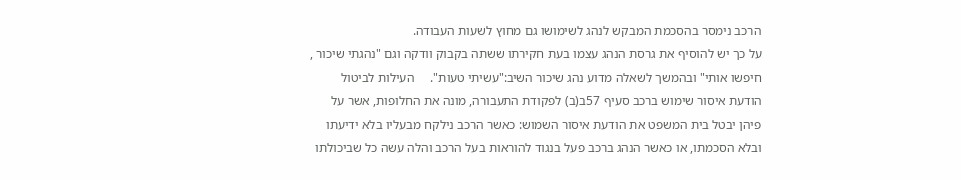הרכב נימסר בהסכמת המבקש לנהג לשימושו גם מחוץ לשעות העבודה.
על כך יש להוסיף את גרסת הנהג עצמו בעת חקירתו ששתה בקבוק וודקה וגם "נהגתי שיכור , חיפשו אותי" ובהמשך לשאלה מדוע נהג שיכור השיב:"עשיתי טעות".     העילות לביטול הודעת איסור שימוש ברכב סעיף 57ב(ב) לפקודת התעבורה, מונה את החלופות, אשר על פיהן יבטל בית המשפט את הודעת איסור השמוש: כאשר הרכב נילקח מבעליו בלא ידיעתו ובלא הסכמתו, או כאשר הנהג ברכב פעל בנגוד להוראות בעל הרכב והלה עשה כל שביכולתו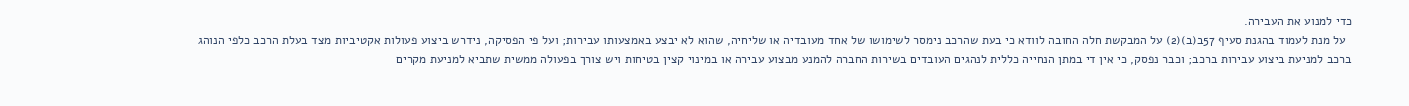כדי למנוע את העבירה.
  על מנת לעמוד בהגנת סעיף 57ב(ב)(2) על המבקשת חלה החובה לוודא כי בעת שהרכב נימסר לשימושו של אחד מעובדיה או שליחיה, שהוא לא יבצע באמצעותו עבירות; ועל פי הפסיקה, נידרש ביצוע פעולות אקטיביות מצד בעלת הרכב כלפי הנוהג ברכב למניעת ביצוע עבירות ברכב; וכבר נפסק, כי אין די במתן הנחייה כללית לנהגים העובדים בשירות החברה להמנע מבצוע עבירה או במינוי קצין בטיחות ויש צורך בפעולה ממשית שתביא למניעת מקרים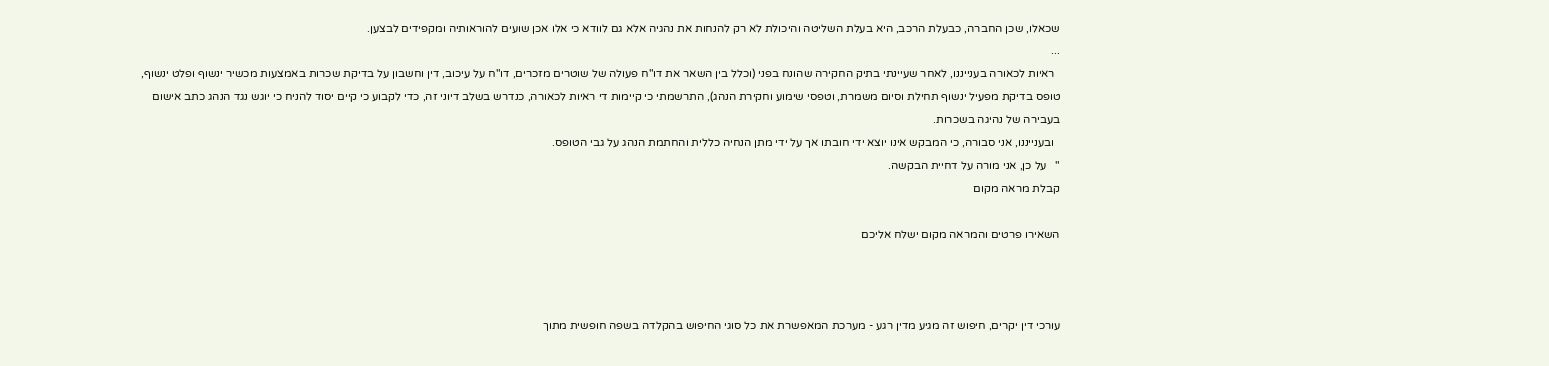שכאלו, שכן החברה, כבעלת הרכב, היא בעלת השליטה והיכולת לא רק להנחות את נהגיה אלא גם לוודא כי אלו אכן שועים להוראותיה ומקפידים לבצען.
...
  ראיות לכאורה בענייננו, לאחר שעיינתי בתיק החקירה שהונח בפני (וכלל בין השאר את דו"ח פעולה של שוטרים מזכרים, דו"ח על עיכוב, דין וחשבון על בדיקת שכרות באמצעות מכשיר ינשוף ופלט ינשוף, טופס בדיקת מפעיל ינשוף תחילת וסיום משמרת, וטפסי שימוע וחקירת הנהג), התרשמתי כי קיימות די ראיות לכאורה, כנדרש בשלב דיוני זה, כדי לקבוע כי קיים יסוד להניח כי יוגש נגד הנהג כתב אישום בעבירה של נהיגה בשכרות.
  ובענייננו, אני סבורה, כי המבקש אינו יוצא ידי חובתו אך על ידי מתן הנחיה כללית והחתמת הנהג על גבי הטופס.
"   על כן, אני מורה על דחיית הבקשה.
קבלת מראה מקום

השאירו פרטים והמראה מקום ישלח אליכם



עורכי דין יקרים, חיפוש זה מגיע מדין רגע - מערכת המאפשרת את כל סוגי החיפוש בהקלדה בשפה חופשית מתוך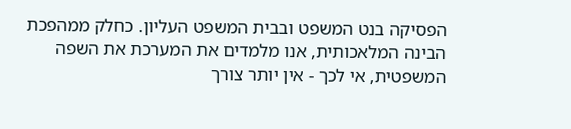הפסיקה בנט המשפט ובבית המשפט העליון. כחלק ממהפכת הבינה המלאכותית, אנו מלמדים את המערכת את השפה המשפטית, אי לכך - אין יותר צורך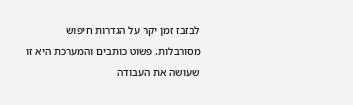לבזבז זמן יקר על הגדרות חיפוש מסורבלות. פשוט כותבים והמערכת היא זו שעושה את העבודה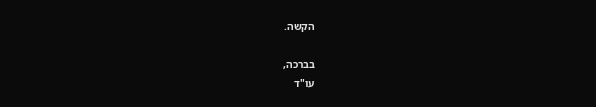הקשה.

בברכה,
עו"ד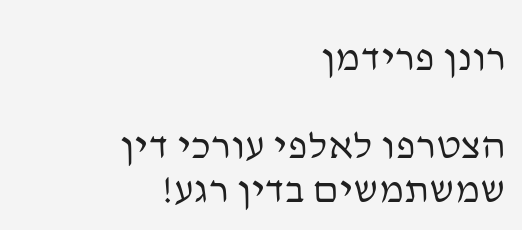רונן פרידמן

הצטרפו לאלפי עורכי דין שמשתמשים בדין רגע!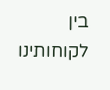בין לקוחותינו